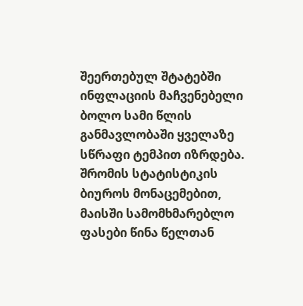შეერთებულ შტატებში ინფლაციის მაჩვენებელი ბოლო სამი წლის განმავლობაში ყველაზე სწრაფი ტემპით იზრდება. შრომის სტატისტიკის ბიუროს მონაცემებით, მაისში სამომხმარებლო ფასები წინა წელთან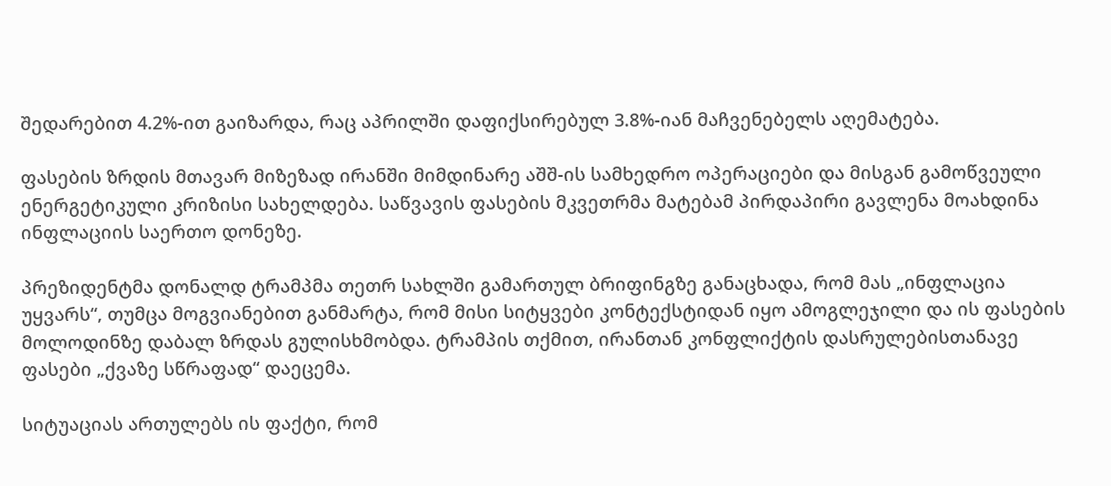შედარებით 4.2%-ით გაიზარდა, რაც აპრილში დაფიქსირებულ 3.8%-იან მაჩვენებელს აღემატება.

ფასების ზრდის მთავარ მიზეზად ირანში მიმდინარე აშშ-ის სამხედრო ოპერაციები და მისგან გამოწვეული ენერგეტიკული კრიზისი სახელდება. საწვავის ფასების მკვეთრმა მატებამ პირდაპირი გავლენა მოახდინა ინფლაციის საერთო დონეზე.

პრეზიდენტმა დონალდ ტრამპმა თეთრ სახლში გამართულ ბრიფინგზე განაცხადა, რომ მას „ინფლაცია უყვარს“, თუმცა მოგვიანებით განმარტა, რომ მისი სიტყვები კონტექსტიდან იყო ამოგლეჯილი და ის ფასების მოლოდინზე დაბალ ზრდას გულისხმობდა. ტრამპის თქმით, ირანთან კონფლიქტის დასრულებისთანავე ფასები „ქვაზე სწრაფად“ დაეცემა.

სიტუაციას ართულებს ის ფაქტი, რომ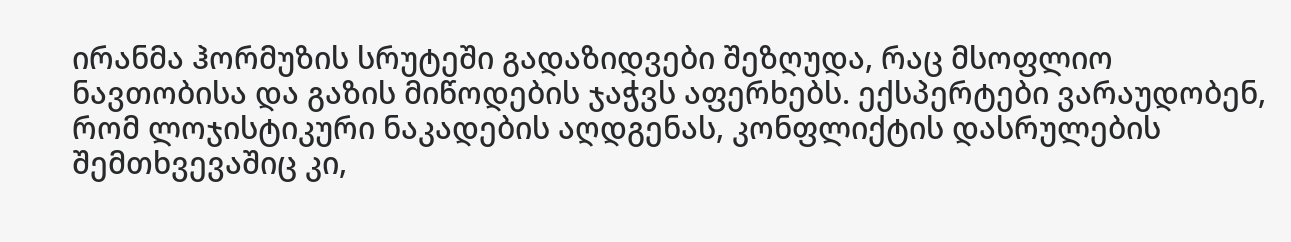ირანმა ჰორმუზის სრუტეში გადაზიდვები შეზღუდა, რაც მსოფლიო ნავთობისა და გაზის მიწოდების ჯაჭვს აფერხებს. ექსპერტები ვარაუდობენ, რომ ლოჯისტიკური ნაკადების აღდგენას, კონფლიქტის დასრულების შემთხვევაშიც კი,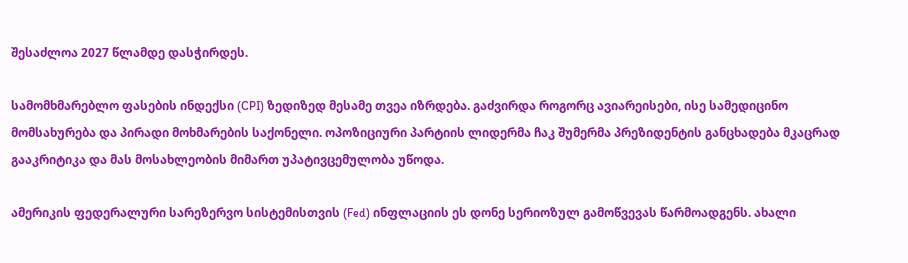შესაძლოა 2027 წლამდე დასჭირდეს.

სამომხმარებლო ფასების ინდექსი (CPI) ზედიზედ მესამე თვეა იზრდება. გაძვირდა როგორც ავიარეისები, ისე სამედიცინო მომსახურება და პირადი მოხმარების საქონელი. ოპოზიციური პარტიის ლიდერმა ჩაკ შუმერმა პრეზიდენტის განცხადება მკაცრად გააკრიტიკა და მას მოსახლეობის მიმართ უპატივცემულობა უწოდა.

ამერიკის ფედერალური სარეზერვო სისტემისთვის (Fed) ინფლაციის ეს დონე სერიოზულ გამოწვევას წარმოადგენს. ახალი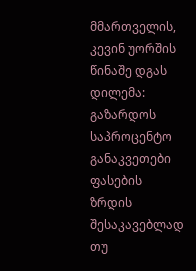მმართველის, კევინ უორშის წინაშე დგას დილემა: გაზარდოს საპროცენტო განაკვეთები ფასების ზრდის შესაკავებლად თუ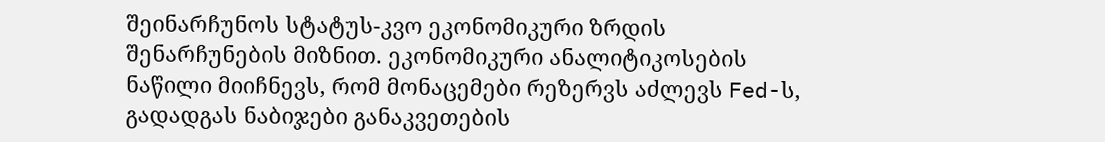შეინარჩუნოს სტატუს-კვო ეკონომიკური ზრდის შენარჩუნების მიზნით. ეკონომიკური ანალიტიკოსების ნაწილი მიიჩნევს, რომ მონაცემები რეზერვს აძლევს Fed-ს, გადადგას ნაბიჯები განაკვეთების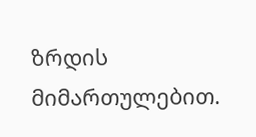ზრდის მიმართულებით.